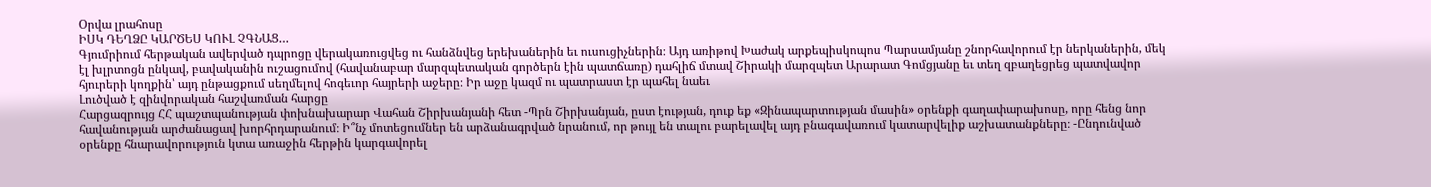Օրվա լրահոսը
ԻՍԿ ԴԵՂՁԸ ԿԱՐԾԵՍ ԿՈՒԼ ՉԳՆԱՑ…
Գյումրիում հերթական ավերված դպրոցը վերակառուցվեց ու հանձնվեց երեխաներին եւ ուսուցիչներին։ Այդ առիթով Խաժակ արքեպիսկոպոս Պարսամյանը շնորհավորում էր ներկաներին, մեկ էլ խլրտոցն ընկավ, բավականին ուշացումով (հավանաբար մարզպետական գործերն էին պատճառը) դահլիճ մտավ Շիրակի մարզպետ Արարատ Գոմցյանը եւ տեղ զբաղեցրեց պատվավոր հյուրերի կողքին՝ այդ ընթացքում սեղմելով հոգեւոր հայրերի աջերը։ Իր աջը կազմ ու պատրաստ էր պահել նաեւ
Լուծված է զինվորական հաշվառման հարցը
Հարցազրույց ՀՀ պաշտպանության փոխնախարար Վահան Շիրխանյանի հետ -Պրն Շիրխանյան, ըստ էության, դուք եք «Զինապարտության մասին» օրենքի գաղափարախոսը, որը հենց նոր հավանության արժանացավ խորհրդարանում։ Ի՞նչ մոտեցումներ են արձանագրված նրանում, որ թույլ են տալու բարելավել այդ բնագավառում կատարվելիք աշխատանքները։ -Ընդունված օրենքը հնարավորություն կտա առաջին հերթին կարգավորել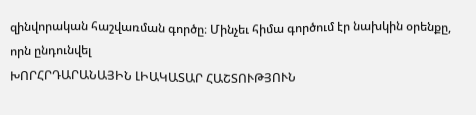զինվորական հաշվառման գործը։ Մինչեւ հիմա գործում էր նախկին օրենքը, որն ընդունվել
ԽՈՐՀՐԴԱՐԱՆԱՅԻՆ ԼԻԱԿԱՏԱՐ ՀԱՇՏՈՒԹՅՈՒՆ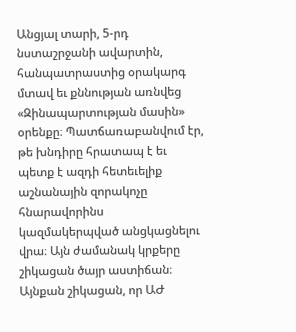Անցյալ տարի, 5-րդ նստաշրջանի ավարտին, հանպատրաստից օրակարգ մտավ եւ քննության առնվեց «Զինապարտության մասին» օրենքը։ Պատճառաբանվում էր, թե խնդիրը հրատապ է եւ պետք է ազդի հետեւելիք աշնանային զորակոչը հնարավորինս կազմակերպված անցկացնելու վրա։ Այն ժամանակ կրքերը շիկացան ծայր աստիճան։ Այնքան շիկացան, որ ԱԺ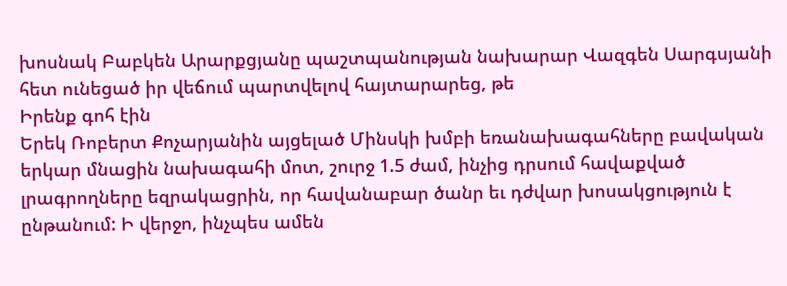խոսնակ Բաբկեն Արարքցյանը պաշտպանության նախարար Վազգեն Սարգսյանի հետ ունեցած իր վեճում պարտվելով հայտարարեց, թե
Իրենք գոհ էին
Երեկ Ռոբերտ Քոչարյանին այցելած Մինսկի խմբի եռանախագահները բավական երկար մնացին նախագահի մոտ, շուրջ 1.5 ժամ, ինչից դրսում հավաքված լրագրողները եզրակացրին, որ հավանաբար ծանր եւ դժվար խոսակցություն է ընթանում: Ի վերջո, ինչպես ամեն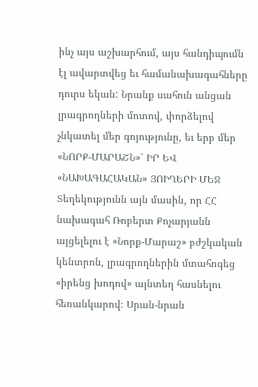ինչ այս աշխարհում, այս հանդիպումն էլ ավարտվեց եւ համանախագահները դուրս եկան: Նրանք սահուն անցան լրագրողների մոտով, փորձելով չնկատել մեր գոյությունը, եւ երբ մեր
«ՆՈՐՔ-ՄԱՐԱՇՆ»՝ ԻՐ ԵՎ «ՆԱԽԱԳԱՀԱԿԱՆ» ՅՈԻՂԵՐԻ ՄԵՋ
Տեղեկությունն այն մասին, որ ՀՀ նախագահ Ռոբերտ Քոչարյանն այցելելու է «Նորք-Մարաշ» բժշկական կենտրոն, լրագրողներին մտահոգեց «իրենց խոդով» այնտեղ հասնելու հեռանկարով։ Սրան-նրան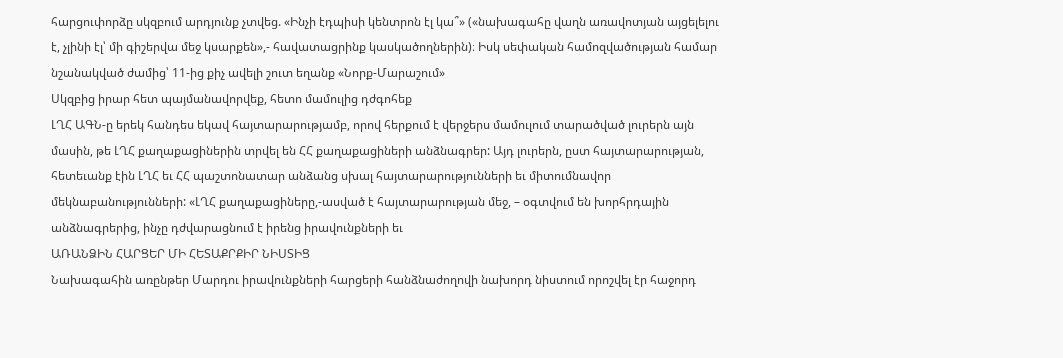հարցուփորձը սկզբում արդյունք չտվեց. «Ինչի էդպիսի կենտրոն էլ կա՞» («նախագահը վաղն առավոտյան այցելելու է, չլինի էլ՝ մի գիշերվա մեջ կսարքեն»,- հավատացրինք կասկածողներին)։ Իսկ սեփական համոզվածության համար նշանակված ժամից՝ 11-ից քիչ ավելի շուտ եղանք «Նորք-Մարաշում»
Սկզբից իրար հետ պայմանավորվեք, հետո մամուլից դժգոհեք
ԼՂՀ ԱԳՆ-ը երեկ հանդես եկավ հայտարարությամբ, որով հերքում է վերջերս մամուլում տարածված լուրերն այն մասին, թե ԼՂՀ քաղաքացիներին տրվել են ՀՀ քաղաքացիների անձնագրեր: Այդ լուրերն, ըստ հայտարարության, հետեւանք էին ԼՂՀ եւ ՀՀ պաշտոնատար անձանց սխալ հայտարարությունների եւ միտումնավոր մեկնաբանությունների: «ԼՂՀ քաղաքացիները,-ասված է հայտարարության մեջ, – օգտվում են խորհրդային անձնագրերից, ինչը դժվարացնում է իրենց իրավունքների եւ
ԱՌԱՆՁԻՆ ՀԱՐՑԵՐ ՄԻ ՀԵՏԱՔՐՔԻՐ ՆԻՍՏԻՑ
Նախագահին առընթեր Մարդու իրավունքների հարցերի հանձնաժողովի նախորդ նիստում որոշվել էր հաջորդ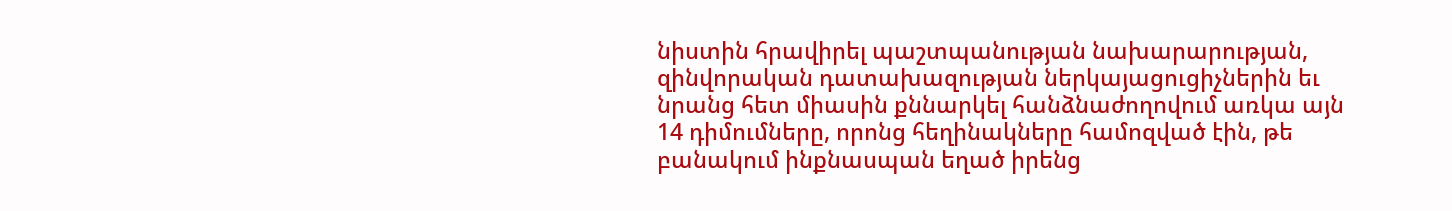նիստին հրավիրել պաշտպանության նախարարության, զինվորական դատախազության ներկայացուցիչներին եւ նրանց հետ միասին քննարկել հանձնաժողովում առկա այն 14 դիմումները, որոնց հեղինակները համոզված էին, թե բանակում ինքնասպան եղած իրենց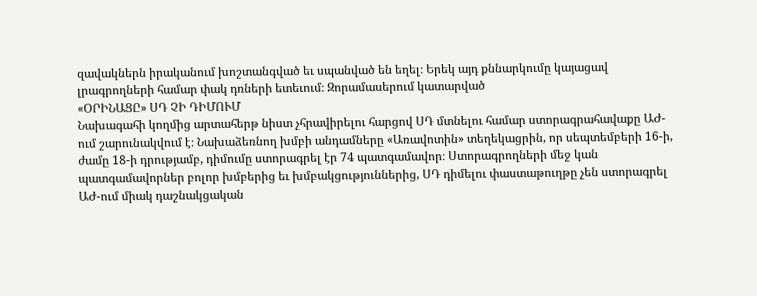զավակներն իրականում խոշտանգված եւ սպանված են եղել։ Երեկ այդ քննարկումը կայացավ լրագրողների համար փակ դռների ետեւում։ Զորամասերում կատարված
«ՕՐԻՆԱՑԸ» ՍԴ ՉԻ ԴԻՄՈՒՄ
Նախագահի կողմից արտահերթ նիստ չհրավիրելու հարցով ՍԴ մտնելու համար ստորագրահավաքը ԱԺ-ում շարունակվում է։ Նախաձեռնող խմբի անդամները «Առավոտին» տեղեկացրին, որ սեպտեմբերի 16-ի, ժամը 18-ի դրությամբ, դիմումը ստորագրել էր 74 պատգամավոր։ Ստորագրողների մեջ կան պատգամավորներ բոլոր խմբերից եւ խմբակցություններից, ՍԴ դիմելու փաստաթուղթը չեն ստորագրել ԱԺ-ում միակ դաշնակցական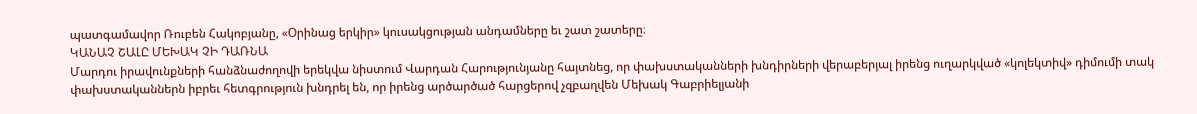պատգամավոր Ռուբեն Հակոբյանը, «Օրինաց երկիր» կուսակցության անդամները եւ շատ շատերը։
ԿԱՆԱՉ ՇԱԼԸ ՄԵԽԱԿ ՉԻ ԴԱՌՆԱ
Մարդու իրավունքների հանձնաժողովի երեկվա նիստում Վարդան Հարությունյանը հայտնեց, որ փախստականների խնդիրների վերաբերյալ իրենց ուղարկված «կոլեկտիվ» դիմումի տակ փախստականներն իբրեւ հետգրություն խնդրել են, որ իրենց արծարծած հարցերով չզբաղվեն Մեխակ Գաբրիելյանի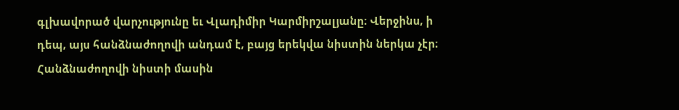գլխավորած վարչությունը եւ Վլադիմիր Կարմիրշալյանը։ Վերջինս, ի դեպ, այս հանձնաժողովի անդամ է, բայց երեկվա նիստին ներկա չէր։ Հանձնաժողովի նիստի մասին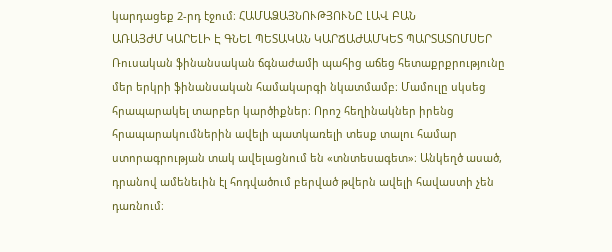կարդացեք 2-րդ էջում։ ՀԱՄԱՁԱՅՆՈՒԹՅՈՒՆԸ ԼԱՎ ԲԱՆ
ԱՌԱՅԺՄ ԿԱՐԵԼԻ Է ԳՆԵԼ ՊԵՏԱԿԱՆ ԿԱՐՃԱԺԱՄԿԵՏ ՊԱՐՏԱՏՈՄՍԵՐ
Ռուսական ֆինանսական ճգնաժամի պահից աճեց հետաքրքրությունը մեր երկրի ֆինանսական համակարգի նկատմամբ։ Մամուլը սկսեց հրապարակել տարբեր կարծիքներ։ Որոշ հեղինակներ իրենց հրապարակումներին ավելի պատկառելի տեսք տալու համար ստորագրության տակ ավելացնում են «տնտեսագետ»։ Անկեղծ ասած, դրանով ամենեւին էլ հոդվածում բերված թվերն ավելի հավաստի չեն դառնում։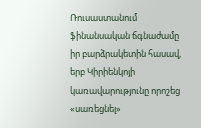Ռուսաստանում ֆինանսական ճգնաժամը իր բարձրակետին հասավ, երբ Կիրիենկոյի կառավարությունը որոշեց «սառեցնել»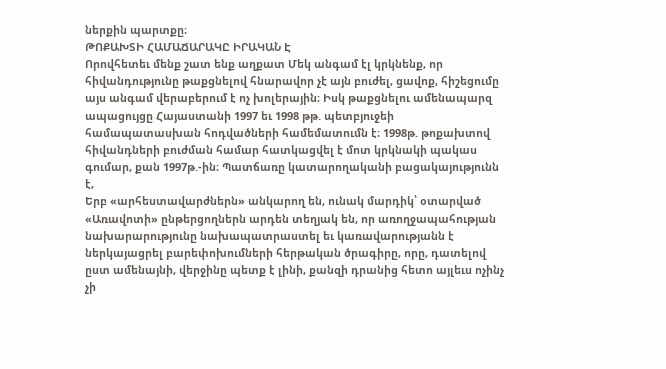ներքին պարտքը։
ԹՈՔԱԽՏԻ ՀԱՄԱՃԱՐԱԿԸ ԻՐԱԿԱՆ Է
Որովհետեւ մենք շատ ենք աղքատ Մեկ անգամ էլ կրկնենք, որ հիվանդությունը թաքցնելով հնարավոր չէ այն բուժել, ցավոք, հիշեցումը այս անգամ վերաբերում է ոչ խոլերային։ Իսկ թաքցնելու ամենապարզ ապացույցը Հայաստանի 1997 եւ 1998 թթ. պետբյուջեի համապատասխան հոդվածների համեմատումն է։ 1998թ. թոքախտով հիվանդների բուժման համար հատկացվել է մոտ կրկնակի պակաս գումար, քան 1997թ.-ին։ Պատճառը կատարողականի բացակայությունն է,
Երբ «արհեստավարժներն» անկարող են, ունակ մարդիկ՝ օտարված
«Առավոտի» ընթերցողներն արդեն տեղյակ են, որ առողջապահության նախարարությունը նախապատրաստել եւ կառավարությանն է ներկայացրել բարեփոխումների հերթական ծրագիրը, որը, դատելով ըստ ամենայնի, վերջինը պետք է լինի, քանզի դրանից հետո այլեւս ոչինչ չի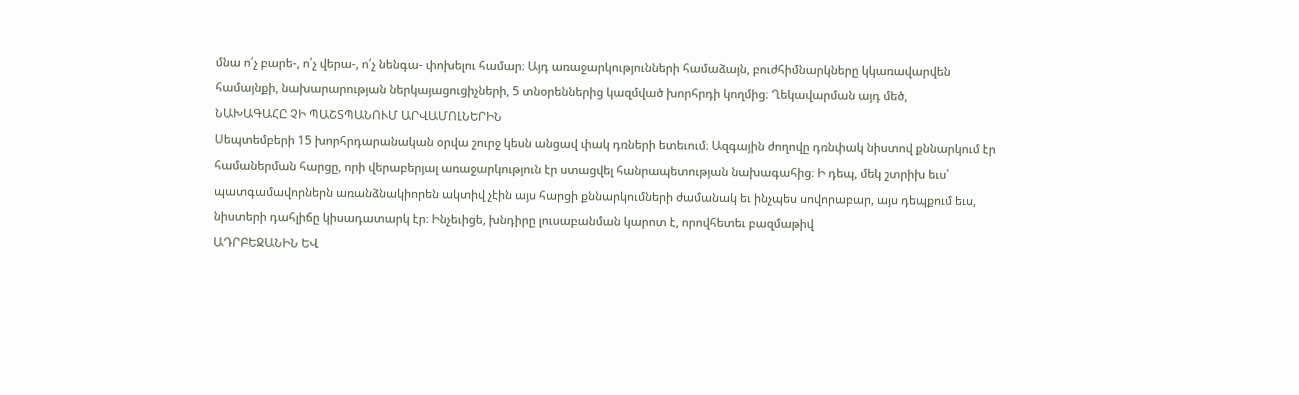մնա ո՛չ բարե-, ո՛չ վերա-, ո՛չ նենգա- փոխելու համար։ Այդ առաջարկությունների համաձայն, բուժհիմնարկները կկառավարվեն համայնքի, նախարարության ներկայացուցիչների, 5 տնօրեններից կազմված խորհրդի կողմից։ Ղեկավարման այդ մեծ,
ՆԱԽԱԳԱՀԸ ՉԻ ՊԱՇՏՊԱՆՈՒՄ ԱՐՎԱՄՈԼՆԵՐԻՆ
Սեպտեմբերի 15 խորհրդարանական օրվա շուրջ կեսն անցավ փակ դռների ետեւում։ Ազգային ժողովը դռնփակ նիստով քննարկում էր համաներման հարցը, որի վերաբերյալ առաջարկություն էր ստացվել հանրապետության նախագահից։ Ի դեպ, մեկ շտրիխ եւս՝ պատգամավորներն առանձնակիորեն ակտիվ չէին այս հարցի քննարկումների ժամանակ եւ ինչպես սովորաբար, այս դեպքում եւս, նիստերի դահլիճը կիսադատարկ էր։ Ինչեւիցե, խնդիրը լուսաբանման կարոտ է, որովհետեւ բազմաթիվ
ԱԴՐԲԵՋԱՆԻՆ ԵՎ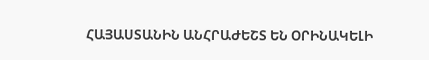ՀԱՅԱՍՏԱՆԻՆ ԱՆՀՐԱԺԵՇՏ ԵՆ ՕՐԻՆԱԿԵԼԻ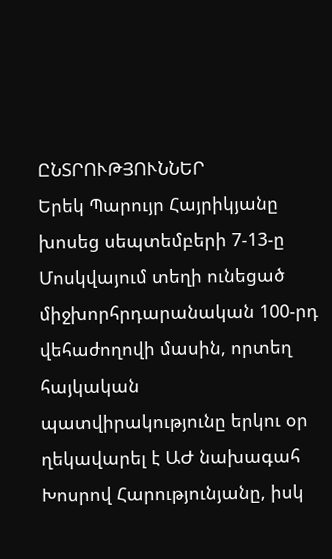ԸՆՏՐՈՒԹՅՈՒՆՆԵՐ
Երեկ Պարույր Հայրիկյանը խոսեց սեպտեմբերի 7-13-ը Մոսկվայում տեղի ունեցած միջխորհրդարանական 100-րդ վեհաժողովի մասին, որտեղ հայկական պատվիրակությունը երկու օր ղեկավարել է ԱԺ նախագահ Խոսրով Հարությունյանը, իսկ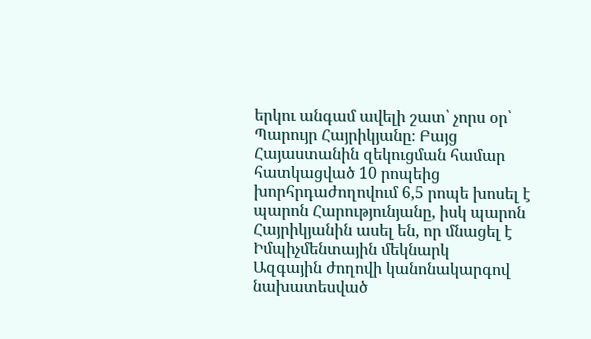երկու անգամ ավելի շատ՝ չորս օր՝ Պարույր Հայրիկյանը։ Բայց Հայաստանին զեկուցման համար հատկացված 10 րոպեից խորհրդաժողովում 6,5 րոպե խոսել է պարոն Հարությունյանը, իսկ պարոն Հայրիկյանին ասել են, որ մնացել է
Իմպիչմենտային մեկնարկ
Ազգային ժողովի կանոնակարգով նախատեսված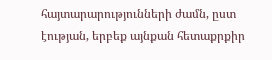հայտարարությունների ժամն, ըստ էության, երբեք այնքան հետաքրքիր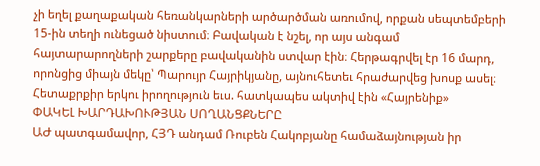չի եղել քաղաքական հեռանկարների արծարծման առումով, որքան սեպտեմբերի 15-ին տեղի ունեցած նիստում։ Բավական է նշել, որ այս անգամ հայտարարողների շարքերը բավականին ստվար էին։ Հերթագրվել էր 16 մարդ, որոնցից միայն մեկը՝ Պարույր Հայրիկյանը, այնուհետեւ հրաժարվեց խոսք ասել։ Հետաքրքիր երկու իրողություն եւս. հատկապես ակտիվ էին «Հայրենիք»
ՓԱԿԵԼ ԽԱՐԴԱԽՈՒԹՅԱՆ ՍՈՂԱՆՑՔՆԵՐԸ
ԱԺ պատգամավոր, ՀՅԴ անդամ Ռուբեն Հակոբյանը համաձայնության իր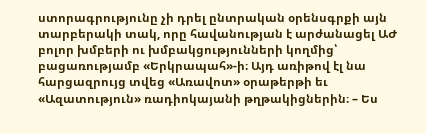ստորագրությունը չի դրել ընտրական օրենսգրքի այն տարբերակի տակ, որը հավանության է արժանացել ԱԺ բոլոր խմբերի ու խմբակցությունների կողմից՝ բացառությամբ «Երկրապահ»-ի։ Այդ առիթով էլ նա հարցազրույց տվեց «Առավոտ» օրաթերթի եւ «Ազատություն» ռադիոկայանի թղթակիցներին։ – Ես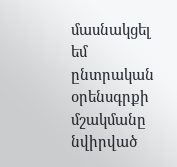մասնակցել եմ ընտրական օրենսգրքի մշակմանը նվիրված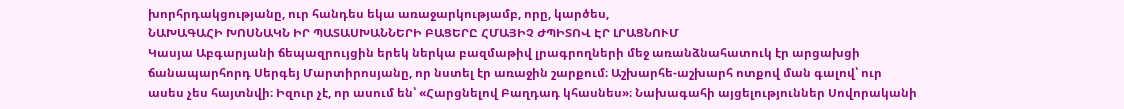խորհրդակցությանը, ուր հանդես եկա առաջարկությամբ, որը, կարծես,
ՆԱԽԱԳԱՀԻ ԽՈՍՆԱԿՆ ԻՐ ՊԱՏԱՍԽԱՆՆԵՐԻ ԲԱՑԵՐԸ ՀՄԱՅԻՉ ԺՊԻՏՈՎ ԷՐ ԼՐԱՑՆՈՒՄ
Կասյա Աբգարյանի ճեպազրույցին երեկ ներկա բազմաթիվ լրագրողների մեջ առանձնահատուկ էր արցախցի ճանապարհորդ Սերգեյ Մարտիրոսյանը, որ նստել էր առաջին շարքում։ Աշխարհե-աշխարհ ոտքով ման գալով՝ ուր ասես չես հայտնվի։ Իզուր չէ, որ ասում են՝ «Հարցնելով Բաղդադ կհասնես»։ Նախագահի այցելություններ Սովորականի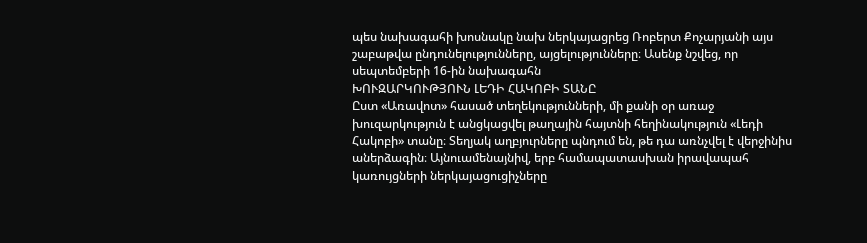պես նախագահի խոսնակը նախ ներկայացրեց Ռոբերտ Քոչարյանի այս շաբաթվա ընդունելությունները, այցելությունները։ Ասենք նշվեց, որ սեպտեմբերի 16-ին նախագահն
ԽՈՒԶԱՐԿՈՒԹՅՈՒՆ ԼԵԴԻ ՀԱԿՈԲԻ ՏԱՆԸ
Ըստ «Առավոտ» հասած տեղեկությունների, մի քանի օր առաջ խուզարկություն է անցկացվել թաղային հայտնի հեղինակություն «Լեդի Հակոբի» տանը։ Տեղյակ աղբյուրները պնդում են, թե դա առնչվել է վերջինիս աներձագին։ Այնուամենայնիվ, երբ համապատասխան իրավապահ կառույցների ներկայացուցիչները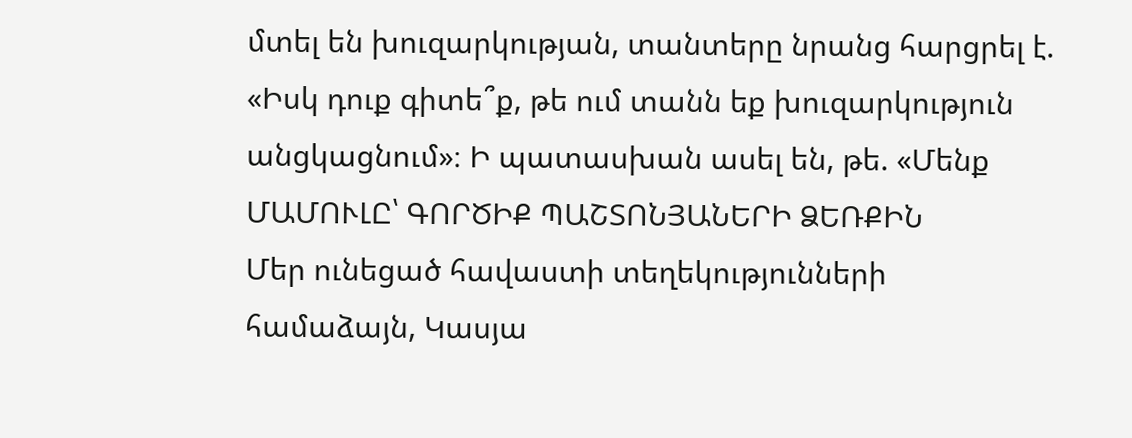մտել են խուզարկության, տանտերը նրանց հարցրել է. «Իսկ դուք գիտե՞ք, թե ում տանն եք խուզարկություն անցկացնում»։ Ի պատասխան ասել են, թե. «Մենք
ՄԱՄՈՒԼԸ՝ ԳՈՐԾԻՔ ՊԱՇՏՈՆՅԱՆԵՐԻ ՁԵՌՔԻՆ
Մեր ունեցած հավաստի տեղեկությունների համաձայն, Կասյա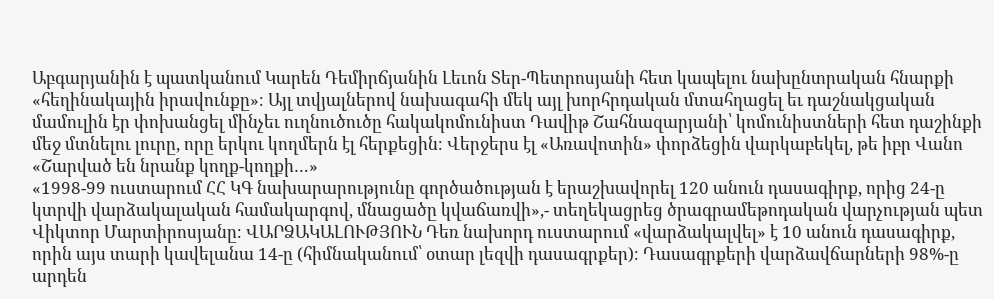Աբգարյանին է պատկանում Կարեն Դեմիրճյանին Լեւոն Տեր-Պետրոսյանի հետ կապելու նախընտրական հնարքի «հեղինակային իրավունքը»։ Այլ տվյալներով նախագահի մեկ այլ խորհրդական մտահղացել եւ դաշնակցական մամուլին էր փոխանցել մինչեւ ուղնուծուծը հակակոմունիստ Դավիթ Շահնազարյանի՝ կոմունիստների հետ դաշինքի մեջ մտնելու լուրը, որը երկու կողմերն էլ հերքեցին։ Վերջերս էլ «Առավոտին» փորձեցին վարկաբեկել, թե իբր Վանո
«Շարված են նրանք կողք-կողքի…»
«1998-99 ուստարում ՀՀ ԿԳ նախարարությունը գործածության է երաշխավորել 120 անուն դասագիրք, որից 24-ը կտրվի վարձակալական համակարգով, մնացածը կվաճառվի»,- տեղեկացրեց ծրագրամեթոդական վարչության պետ Վիկտոր Մարտիրոսյանը։ ՎԱՐՁԱԿԱԼՈՒԹՅՈՒՆ Դեռ նախորդ ուստարում «վարձակալվել» է 10 անուն դասագիրք, որին այս տարի կավելանա 14-ը (հիմնականում՝ օտար լեզվի դասագրքեր)։ Դասագրքերի վարձավճարների 98%-ը արդեն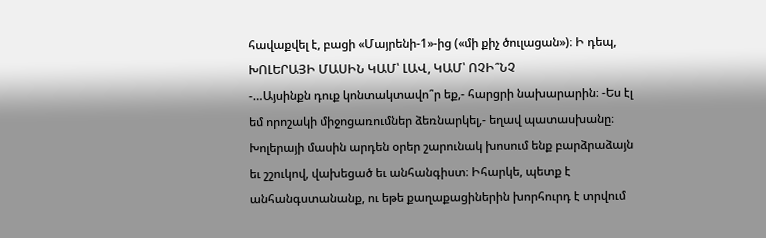հավաքվել է, բացի «Մայրենի-1»-ից («մի քիչ ծուլացան»)։ Ի դեպ,
ԽՈԼԵՐԱՅԻ ՄԱՍԻՆ ԿԱՄ՝ ԼԱՎ, ԿԱՄ՝ ՈՉԻ՞ՆՉ
-…Այսինքն դուք կոնտակտավո՞ր եք,- հարցրի նախարարին։ -Ես էլ եմ որոշակի միջոցառումներ ձեռնարկել,- եղավ պատասխանը։ Խոլերայի մասին արդեն օրեր շարունակ խոսում ենք բարձրաձայն եւ շշուկով, վախեցած եւ անհանգիստ։ Իհարկե, պետք է անհանգստանանք, ու եթե քաղաքացիներին խորհուրդ է տրվում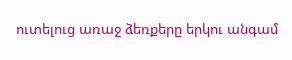ուտելուց առաջ ձեռքերը երկու անգամ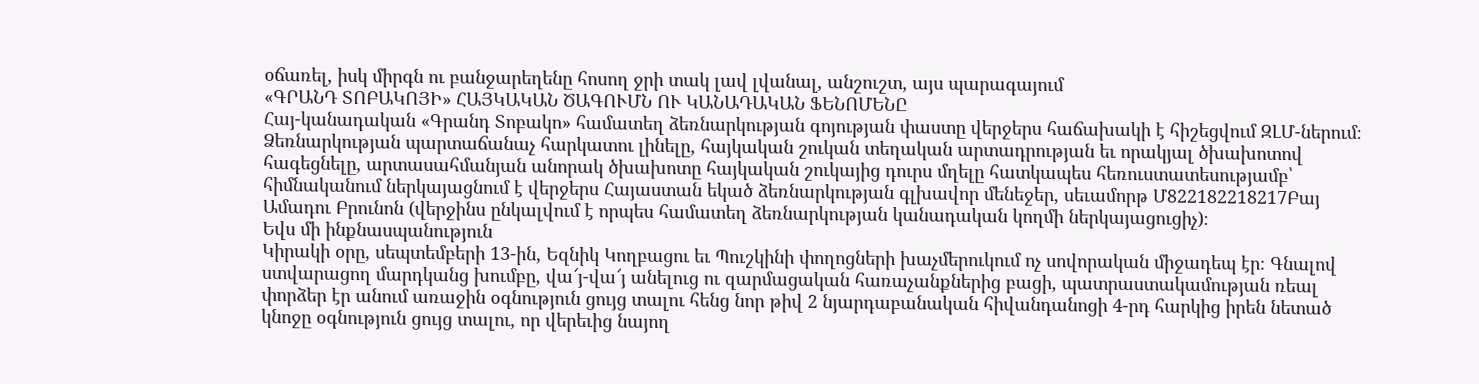օճառել, իսկ միրգն ու բանջարեղենը հոսող ջրի տակ լավ լվանալ, անշուշտ, այս պարագայում
«ԳՐԱՆԴ ՏՈԲԱԿՈՅԻ» ՀԱՅԿԱԿԱՆ ԾԱԳՈՒՄՆ ՈՒ ԿԱՆԱԴԱԿԱՆ ՖԵՆՈՄԵՆԸ
Հայ-կանադական «Գրանդ Տոբակո» համատեղ ձեռնարկության գոյության փաստը վերջերս հաճախակի է հիշեցվում ԶԼՄ-ներում։ Ձեռնարկության պարտաճանաչ հարկատու լինելը, հայկական շուկան տեղական արտադրության եւ որակյալ ծխախոտով հագեցնելը, արտասահմանյան անորակ ծխախոտը հայկական շուկայից դուրս մղելը հատկապես հեռուստատեսությամբ՝ հիմնականում ներկայացնում է վերջերս Հայաստան եկած ձեռնարկության գլխավոր մենեջեր, սեւամորթ Մ822182218217Բայ Ամադու Բրունոն (վերջինս ընկալվում է որպես համատեղ ձեռնարկության կանադական կողմի ներկայացուցիչ)։
Եվս մի ինքնասպանություն
Կիրակի օրը, սեպտեմբերի 13-ին, Եզնիկ Կողբացու եւ Պուշկինի փողոցների խաչմերուկում ոչ սովորական միջադեպ էր։ Գնալով ստվարացող մարդկանց խումբը, վա՜յ-վա՜յ անելուց ու զարմացական հառաչանքներից բացի, պատրաստակամության ռեալ փորձեր էր անում առաջին օգնություն ցույց տալու հենց նոր թիվ 2 նյարդաբանական հիվանդանոցի 4-րդ հարկից իրեն նետած կնոջը օգնություն ցույց տալու, որ վերեւից նայող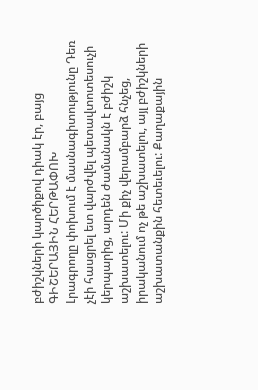բժիշկների կարծիքով դիակ էր, բայց
ԳԻՇԵՐԱՅԻՆ ՀԵՐԹԱՓՈԽ
Լրագրողը փոխում է մասնագիտությունը Դեռ չէի հասցրել ետ վարժվել պետավտոտեսուչի կերպարից, արդեն ժամանակն է բժիշկ աշխատելու: Մի քիչ վերամբարձ հնչեց, իրականում ոչ թե աշխատելու, այլ բժիշկների աշխատանքին հետեւելու: Քաղաքային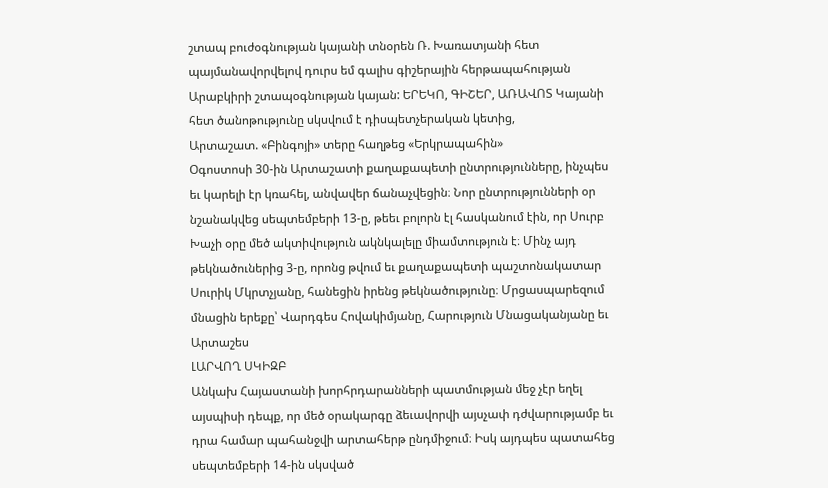շտապ բուժօգնության կայանի տնօրեն Ռ. Խառատյանի հետ պայմանավորվելով դուրս եմ գալիս գիշերային հերթապահության Արաբկիրի շտապօգնության կայան: ԵՐԵԿՈ, ԳԻՇԵՐ, ԱՌԱՎՈՏ Կայանի հետ ծանոթությունը սկսվում է դիսպետչերական կետից,
Արտաշատ. «Բինգոյի» տերը հաղթեց «Երկրապահին»
Օգոստոսի 30-ին Արտաշատի քաղաքապետի ընտրությունները, ինչպես եւ կարելի էր կռահել, անվավեր ճանաչվեցին։ Նոր ընտրությունների օր նշանակվեց սեպտեմբերի 13-ը, թեեւ բոլորն էլ հասկանում էին, որ Սուրբ Խաչի օրը մեծ ակտիվություն ակնկալելը միամտություն է։ Մինչ այդ թեկնածուներից 3-ը, որոնց թվում եւ քաղաքապետի պաշտոնակատար Սուրիկ Մկրտչյանը, հանեցին իրենց թեկնածությունը։ Մրցասպարեզում մնացին երեքը՝ Վարդգես Հովակիմյանը, Հարություն Մնացականյանը եւ Արտաշես
ԼԱՐՎՈՂ ՍԿԻԶԲ
Անկախ Հայաստանի խորհրդարանների պատմության մեջ չէր եղել այսպիսի դեպք, որ մեծ օրակարգը ձեւավորվի այսչափ դժվարությամբ եւ դրա համար պահանջվի արտահերթ ընդմիջում։ Իսկ այդպես պատահեց սեպտեմբերի 14-ին սկսված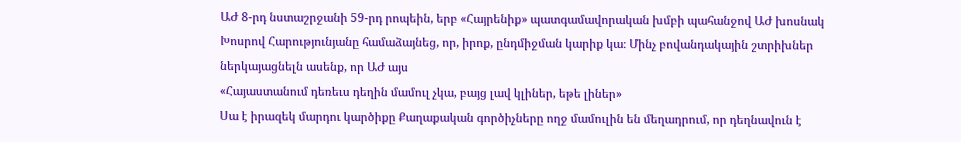ԱԺ 8-րդ նստաշրջանի 59-րդ րոպեին, երբ «Հայրենիք» պատգամավորական խմբի պահանջով ԱԺ խոսնակ Խոսրով Հարությունյանը համաձայնեց, որ, իրոք, ընդմիջման կարիք կա։ Մինչ բովանդակային շտրիխներ ներկայացնելն ասենք, որ ԱԺ այս
«Հայաստանում դեռեւս դեղին մամուլ չկա, բայց լավ կլիներ, եթե լիներ»
Սա է իրազեկ մարդու կարծիքը Քաղաքական գործիչները ողջ մամուլին են մեղադրում, որ դեղնավուն է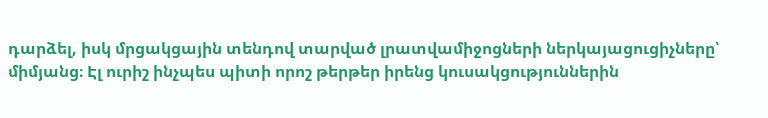դարձել, իսկ մրցակցային տենդով տարված լրատվամիջոցների ներկայացուցիչները՝ միմյանց։ Էլ ուրիշ ինչպես պիտի որոշ թերթեր իրենց կուսակցություններին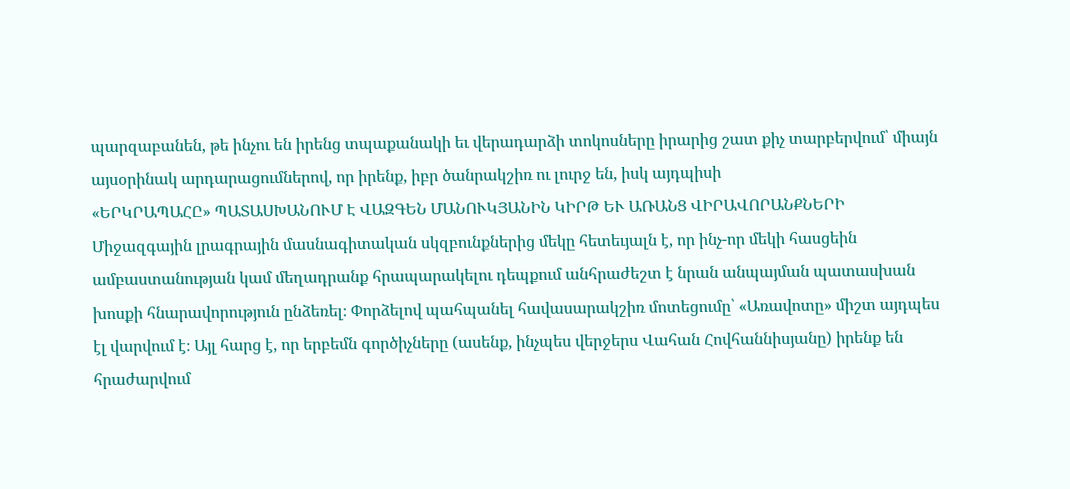պարզաբանեն, թե ինչու են իրենց տպաքանակի եւ վերադարձի տոկոսները իրարից շատ քիչ տարբերվում՝ միայն այսօրինակ արդարացումներով, որ իրենք, իբր ծանրակշիռ ու լուրջ են, իսկ այդպիսի
«ԵՐԿՐԱՊԱՀԸ» ՊԱՏԱՍԽԱՆՈՒՄ Է ՎԱԶԳԵՆ ՄԱՆՈՒԿՅԱՆԻՆ ԿԻՐԹ ԵՒ ԱՌԱՆՑ ՎԻՐԱՎՈՐԱՆՔՆԵՐԻ
Միջազգային լրագրային մասնագիտական սկզբունքներից մեկը հետեւյալն է, որ ինչ-որ մեկի հասցեին ամբաստանության կամ մեղադրանք հրապարակելու դեպքում անհրաժեշտ է նրան անպայման պատասխան խոսքի հնարավորություն ընձեռել։ Փորձելով պահպանել հավասարակշիռ մոտեցումը՝ «Առավոտը» միշտ այդպես էլ վարվում է։ Այլ հարց է, որ երբեմն գործիչները (ասենք, ինչպես վերջերս Վահան Հովհաննիսյանը) իրենք են հրաժարվում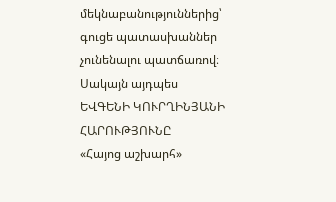մեկնաբանություններից՝ գուցե պատասխաններ չունենալու պատճառով։ Սակայն այդպես
ԵՎԳԵՆԻ ԿՈՒՐՂԻՆՅԱՆԻ ՀԱՐՈՒԹՅՈՒՆԸ
«Հայոց աշխարհ»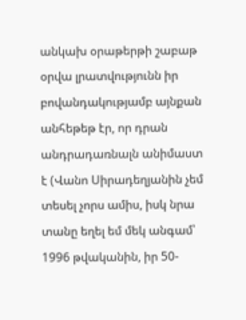անկախ օրաթերթի շաբաթ օրվա լրատվությունն իր բովանդակությամբ այնքան անհեթեթ էր, որ դրան անդրադառնալն անիմաստ է (Վանո Սիրադեղյանին չեմ տեսել չորս ամիս, իսկ նրա տանը եղել եմ մեկ անգամ՝ 1996 թվականին, իր 50-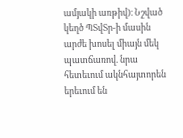ամյակի առթիվ)։ Նշված կեղծ ՊՏվՏր-ի մասին արժե խոսել միայն մեկ պատճառով. նրա հետեւում ակնհայտորեն երեւում են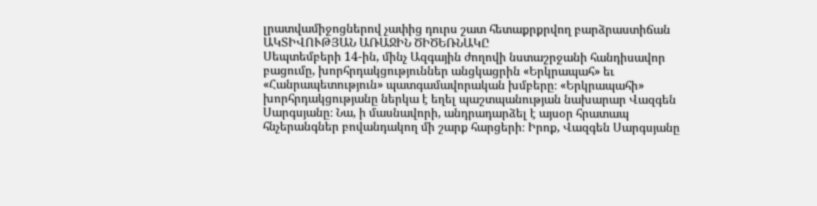լրատվամիջոցներով չափից դուրս շատ հետաքրքրվող բարձրաստիճան
ԱԿՏԻՎՈՒԹՅԱՆ ԱՌԱՋԻՆ ԾԻԾԵՌՆԱԿԸ
Սեպտեմբերի 14-ին, մինչ Ազգային ժողովի նստաշրջանի հանդիսավոր բացումը, խորհրդակցություններ անցկացրին «Երկրապահ» եւ «Հանրապետություն» պատգամավորական խմբերը։ «Երկրապահի» խորհրդակցությանը ներկա է եղել պաշտպանության նախարար Վազգեն Սարգսյանը։ Նա, ի մասնավորի, անդրադարձել է այսօր հրատապ հնչերանգներ բովանդակող մի շարք հարցերի։ Իրոք, Վազգեն Սարգսյանը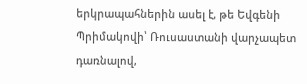երկրապահներին ասել է, թե Եվգենի Պրիմակովի՝ Ռուսաստանի վարչապետ դառնալով,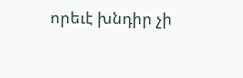որեւէ խնդիր չի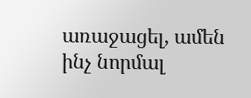առաջացել, ամեն ինչ նորմալ